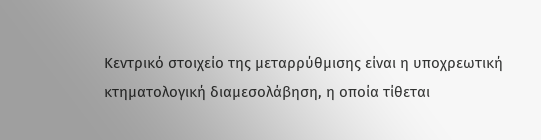Κεντρικό στοιχείο της μεταρρύθμισης είναι η υποχρεωτική κτηματολογική διαμεσολάβηση, η οποία τίθεται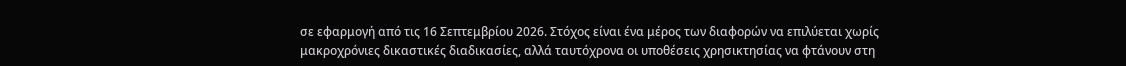σε εφαρμογή από τις 16 Σεπτεμβρίου 2026. Στόχος είναι ένα μέρος των διαφορών να επιλύεται χωρίς μακροχρόνιες δικαστικές διαδικασίες, αλλά ταυτόχρονα οι υποθέσεις χρησικτησίας να φτάνουν στη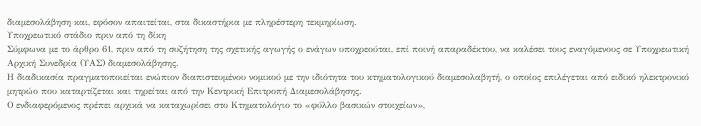διαμεσολάβηση και, εφόσον απαιτείται, στα δικαστήρια με πληρέστερη τεκμηρίωση.
Υποχρεωτικό στάδιο πριν από τη δίκη
Σύμφωνα με το άρθρο 61, πριν από τη συζήτηση της σχετικής αγωγής ο ενάγων υποχρεούται, επί ποινή απαραδέκτου, να καλέσει τους εναγόμενους σε Υποχρεωτική Αρχική Συνεδρία (ΥΑΣ) διαμεσολάβησης.
Η διαδικασία πραγματοποιείται ενώπιον διαπιστευμένου νομικού με την ιδιότητα του κτηματολογικού διαμεσολαβητή, ο οποίος επιλέγεται από ειδικό ηλεκτρονικό μητρώο που καταρτίζεται και τηρείται από την Κεντρική Επιτροπή Διαμεσολάβησης.
Ο ενδιαφερόμενος πρέπει αρχικά να καταχωρίσει στο Κτηματολόγιο το «φύλλο βασικών στοιχείων»,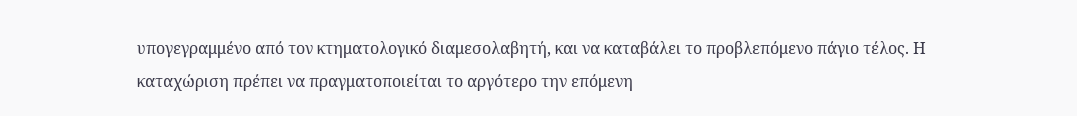υπογεγραμμένο από τον κτηματολογικό διαμεσολαβητή, και να καταβάλει το προβλεπόμενο πάγιο τέλος. Η καταχώριση πρέπει να πραγματοποιείται το αργότερο την επόμενη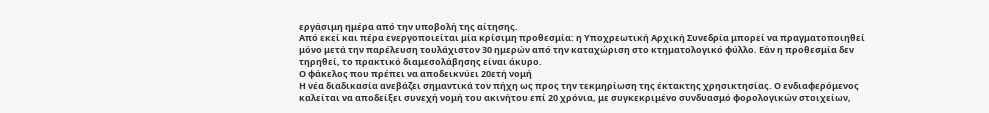εργάσιμη ημέρα από την υποβολή της αίτησης.
Από εκεί και πέρα ενεργοποιείται μία κρίσιμη προθεσμία: η Υποχρεωτική Αρχική Συνεδρία μπορεί να πραγματοποιηθεί μόνο μετά την παρέλευση τουλάχιστον 30 ημερών από την καταχώριση στο κτηματολογικό φύλλο. Εάν η προθεσμία δεν τηρηθεί, το πρακτικό διαμεσολάβησης είναι άκυρο.
Ο φάκελος που πρέπει να αποδεικνύει 20ετή νομή
Η νέα διαδικασία ανεβάζει σημαντικά τον πήχη ως προς την τεκμηρίωση της έκτακτης χρησικτησίας. Ο ενδιαφερόμενος καλείται να αποδείξει συνεχή νομή του ακινήτου επί 20 χρόνια, με συγκεκριμένο συνδυασμό φορολογικών στοιχείων,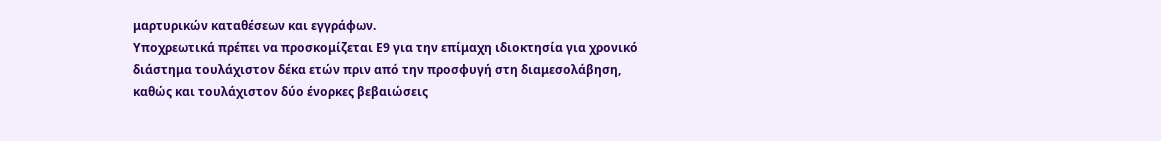μαρτυρικών καταθέσεων και εγγράφων.
Υποχρεωτικά πρέπει να προσκομίζεται Ε9 για την επίμαχη ιδιοκτησία για χρονικό διάστημα τουλάχιστον δέκα ετών πριν από την προσφυγή στη διαμεσολάβηση, καθώς και τουλάχιστον δύο ένορκες βεβαιώσεις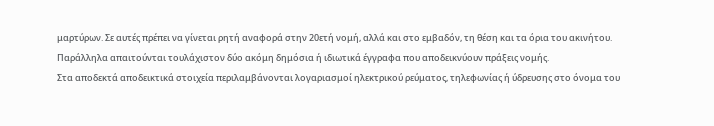μαρτύρων. Σε αυτές πρέπει να γίνεται ρητή αναφορά στην 20ετή νομή, αλλά και στο εμβαδόν, τη θέση και τα όρια του ακινήτου.
Παράλληλα απαιτούνται τουλάχιστον δύο ακόμη δημόσια ή ιδιωτικά έγγραφα που αποδεικνύουν πράξεις νομής.
Στα αποδεκτά αποδεικτικά στοιχεία περιλαμβάνονται λογαριασμοί ηλεκτρικού ρεύματος, τηλεφωνίας ή ύδρευσης στο όνομα του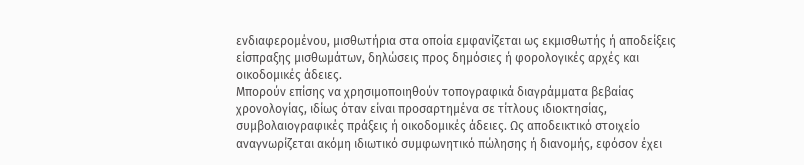ενδιαφερομένου, μισθωτήρια στα οποία εμφανίζεται ως εκμισθωτής ή αποδείξεις είσπραξης μισθωμάτων, δηλώσεις προς δημόσιες ή φορολογικές αρχές και οικοδομικές άδειες.
Μπορούν επίσης να χρησιμοποιηθούν τοπογραφικά διαγράμματα βεβαίας χρονολογίας, ιδίως όταν είναι προσαρτημένα σε τίτλους ιδιοκτησίας, συμβολαιογραφικές πράξεις ή οικοδομικές άδειες. Ως αποδεικτικό στοιχείο αναγνωρίζεται ακόμη ιδιωτικό συμφωνητικό πώλησης ή διανομής, εφόσον έχει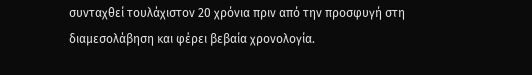συνταχθεί τουλάχιστον 20 χρόνια πριν από την προσφυγή στη διαμεσολάβηση και φέρει βεβαία χρονολογία.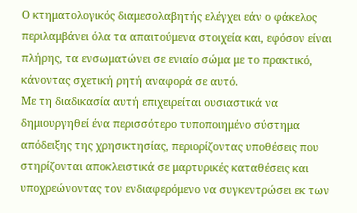Ο κτηματολογικός διαμεσολαβητής ελέγχει εάν ο φάκελος περιλαμβάνει όλα τα απαιτούμενα στοιχεία και, εφόσον είναι πλήρης, τα ενσωματώνει σε ενιαίο σώμα με το πρακτικό, κάνοντας σχετική ρητή αναφορά σε αυτό.
Με τη διαδικασία αυτή επιχειρείται ουσιαστικά να δημιουργηθεί ένα περισσότερο τυποποιημένο σύστημα απόδειξης της χρησικτησίας, περιορίζοντας υποθέσεις που στηρίζονται αποκλειστικά σε μαρτυρικές καταθέσεις και υποχρεώνοντας τον ενδιαφερόμενο να συγκεντρώσει εκ των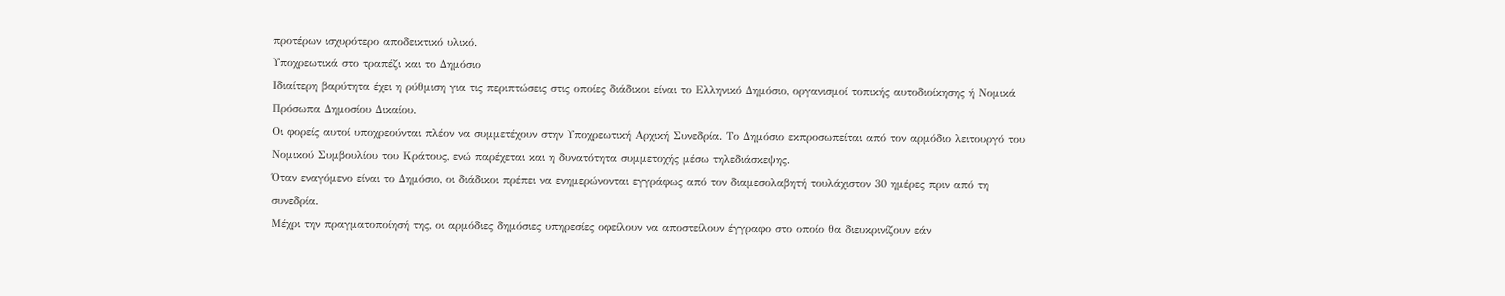προτέρων ισχυρότερο αποδεικτικό υλικό.
Υποχρεωτικά στο τραπέζι και το Δημόσιο
Ιδιαίτερη βαρύτητα έχει η ρύθμιση για τις περιπτώσεις στις οποίες διάδικοι είναι το Ελληνικό Δημόσιο, οργανισμοί τοπικής αυτοδιοίκησης ή Νομικά Πρόσωπα Δημοσίου Δικαίου.
Οι φορείς αυτοί υποχρεούνται πλέον να συμμετέχουν στην Υποχρεωτική Αρχική Συνεδρία. Το Δημόσιο εκπροσωπείται από τον αρμόδιο λειτουργό του Νομικού Συμβουλίου του Κράτους, ενώ παρέχεται και η δυνατότητα συμμετοχής μέσω τηλεδιάσκεψης.
Όταν εναγόμενο είναι το Δημόσιο, οι διάδικοι πρέπει να ενημερώνονται εγγράφως από τον διαμεσολαβητή τουλάχιστον 30 ημέρες πριν από τη συνεδρία.
Μέχρι την πραγματοποίησή της, οι αρμόδιες δημόσιες υπηρεσίες οφείλουν να αποστείλουν έγγραφο στο οποίο θα διευκρινίζουν εάν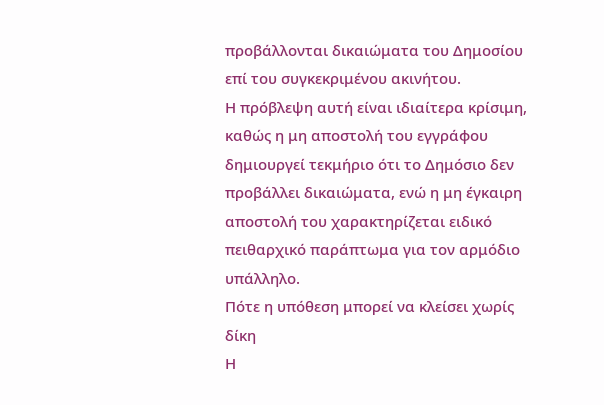προβάλλονται δικαιώματα του Δημοσίου επί του συγκεκριμένου ακινήτου.
Η πρόβλεψη αυτή είναι ιδιαίτερα κρίσιμη, καθώς η μη αποστολή του εγγράφου δημιουργεί τεκμήριο ότι το Δημόσιο δεν προβάλλει δικαιώματα, ενώ η μη έγκαιρη αποστολή του χαρακτηρίζεται ειδικό πειθαρχικό παράπτωμα για τον αρμόδιο υπάλληλο.
Πότε η υπόθεση μπορεί να κλείσει χωρίς δίκη
Η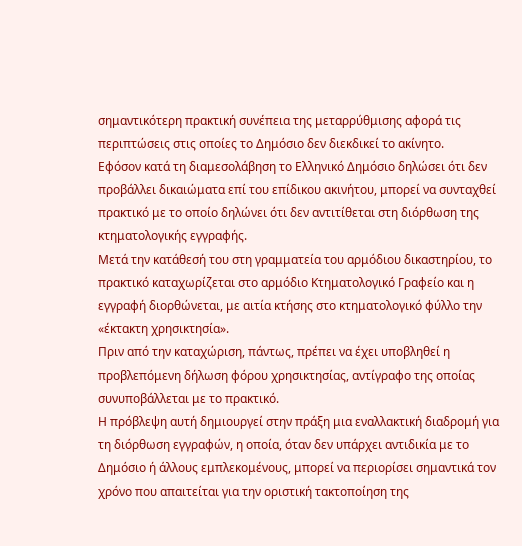σημαντικότερη πρακτική συνέπεια της μεταρρύθμισης αφορά τις περιπτώσεις στις οποίες το Δημόσιο δεν διεκδικεί το ακίνητο.
Εφόσον κατά τη διαμεσολάβηση το Ελληνικό Δημόσιο δηλώσει ότι δεν προβάλλει δικαιώματα επί του επίδικου ακινήτου, μπορεί να συνταχθεί πρακτικό με το οποίο δηλώνει ότι δεν αντιτίθεται στη διόρθωση της κτηματολογικής εγγραφής.
Μετά την κατάθεσή του στη γραμματεία του αρμόδιου δικαστηρίου, το πρακτικό καταχωρίζεται στο αρμόδιο Κτηματολογικό Γραφείο και η εγγραφή διορθώνεται, με αιτία κτήσης στο κτηματολογικό φύλλο την «έκτακτη χρησικτησία».
Πριν από την καταχώριση, πάντως, πρέπει να έχει υποβληθεί η προβλεπόμενη δήλωση φόρου χρησικτησίας, αντίγραφο της οποίας συνυποβάλλεται με το πρακτικό.
Η πρόβλεψη αυτή δημιουργεί στην πράξη μια εναλλακτική διαδρομή για τη διόρθωση εγγραφών, η οποία, όταν δεν υπάρχει αντιδικία με το Δημόσιο ή άλλους εμπλεκομένους, μπορεί να περιορίσει σημαντικά τον χρόνο που απαιτείται για την οριστική τακτοποίηση της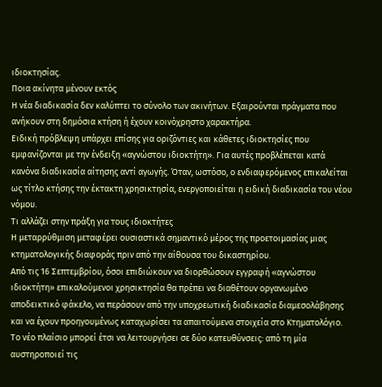ιδιοκτησίας.
Ποια ακίνητα μένουν εκτός
Η νέα διαδικασία δεν καλύπτει το σύνολο των ακινήτων. Εξαιρούνται πράγματα που ανήκουν στη δημόσια κτήση ή έχουν κοινόχρηστο χαρακτήρα.
Ειδική πρόβλεψη υπάρχει επίσης για οριζόντιες και κάθετες ιδιοκτησίες που εμφανίζονται με την ένδειξη «αγνώστου ιδιοκτήτη». Για αυτές προβλέπεται κατά κανόνα διαδικασία αίτησης αντί αγωγής. Όταν, ωστόσο, ο ενδιαφερόμενος επικαλείται ως τίτλο κτήσης την έκτακτη χρησικτησία, ενεργοποιείται η ειδική διαδικασία του νέου νόμου.
Τι αλλάζει στην πράξη για τους ιδιοκτήτες
Η μεταρρύθμιση μεταφέρει ουσιαστικά σημαντικό μέρος της προετοιμασίας μιας κτηματολογικής διαφοράς πριν από την αίθουσα του δικαστηρίου.
Από τις 16 Σεπτεμβρίου, όσοι επιδιώκουν να διορθώσουν εγγραφή «αγνώστου ιδιοκτήτη» επικαλούμενοι χρησικτησία θα πρέπει να διαθέτουν οργανωμένο αποδεικτικό φάκελο, να περάσουν από την υποχρεωτική διαδικασία διαμεσολάβησης και να έχουν προηγουμένως καταχωρίσει τα απαιτούμενα στοιχεία στο Κτηματολόγιο.
Το νέο πλαίσιο μπορεί έτσι να λειτουργήσει σε δύο κατευθύνσεις: από τη μία αυστηροποιεί τις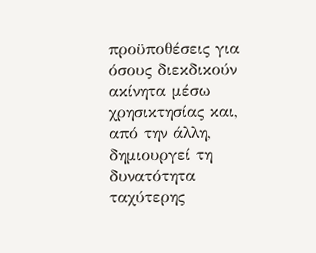προϋποθέσεις για όσους διεκδικούν ακίνητα μέσω χρησικτησίας και, από την άλλη, δημιουργεί τη δυνατότητα ταχύτερης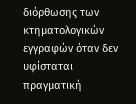διόρθωσης των κτηματολογικών εγγραφών όταν δεν υφίσταται πραγματική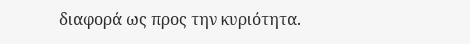διαφορά ως προς την κυριότητα.